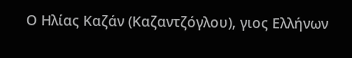Ο Ηλίας Καζάν (Καζαντζόγλου), γιος Ελλήνων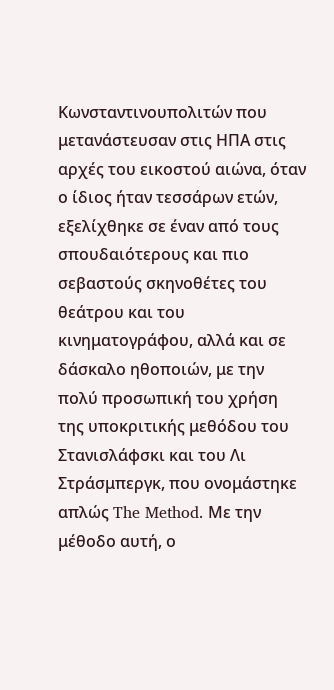Κωνσταντινουπολιτών που μετανάστευσαν στις ΗΠΑ στις αρχές του εικοστού αιώνα, όταν ο ίδιος ήταν τεσσάρων ετών, εξελίχθηκε σε έναν από τους σπουδαιότερους και πιο σεβαστούς σκηνοθέτες του θεάτρου και του κινηματογράφου, αλλά και σε δάσκαλο ηθοποιών, με την πολύ προσωπική του χρήση της υποκριτικής μεθόδου του Στανισλάφσκι και του Λι Στράσμπεργκ, που ονομάστηκε απλώς The Method. Με την μέθοδο αυτή, ο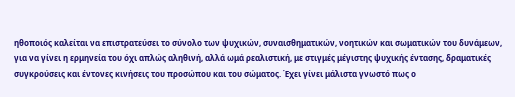ηθοποιός καλείται να επιστρατεύσει το σύνολο των ψυχικών, συναισθηματικών, νοητικών και σωματικών του δυνάμεων, για να γίνει η ερμηνεία του όχι απλώς αληθινή, αλλά ωμά ρεαλιστική, με στιγμές μέγιστης ψυχικής έντασης, δραματικές συγκρούσεις και έντονες κινήσεις του προσώπου και του σώματος. Έχει γίνει μάλιστα γνωστό πως ο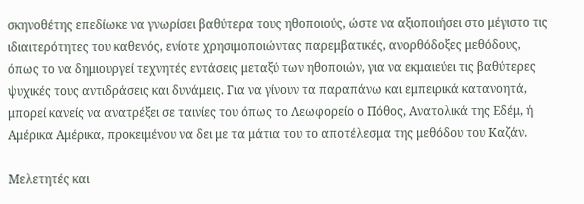σκηνοθέτης επεδίωκε να γνωρίσει βαθύτερα τους ηθοποιούς, ώστε να αξιοποιήσει στο μέγιστο τις ιδιαιτερότητες του καθενός, ενίοτε χρησιμοποιώντας παρεμβατικές, ανορθόδοξες μεθόδους, όπως το να δημιουργεί τεχνητές εντάσεις μεταξύ των ηθοποιών, για να εκμαιεύει τις βαθύτερες ψυχικές τους αντιδράσεις και δυνάμεις. Για να γίνουν τα παραπάνω και εμπειρικά κατανοητά, μπορεί κανείς να ανατρέξει σε ταινίες του όπως το Λεωφορείο ο Πόθος, Ανατολικά της Εδέμ, ή Αμέρικα Αμέρικα, προκειμένου να δει με τα μάτια του το αποτέλεσμα της μεθόδου του Καζάν.

Mελετητές και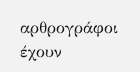αρθρογράφοι έχουν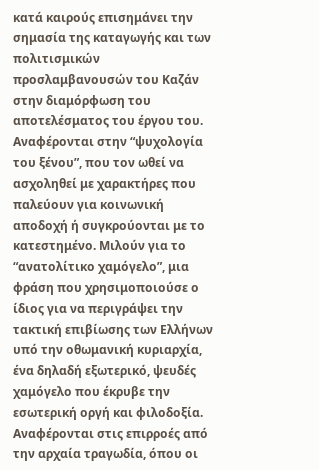κατά καιρούς επισημάνει την σημασία της καταγωγής και των πολιτισμικών προσλαμβανουσών του Καζάν στην διαμόρφωση του αποτελέσματος του έργου του. Αναφέρονται στην “ψυχολογία του ξένου”, που τον ωθεί να ασχοληθεί με χαρακτήρες που παλεύουν για κοινωνική αποδοχή ή συγκρούονται με το κατεστημένο. Μιλούν για το “ανατολίτικο χαμόγελο”, μια φράση που χρησιμοποιούσε ο ίδιος για να περιγράψει την τακτική επιβίωσης των Ελλήνων υπό την οθωμανική κυριαρχία, ένα δηλαδή εξωτερικό, ψευδές χαμόγελο που έκρυβε την εσωτερική οργή και φιλοδοξία. Αναφέρονται στις επιρροές από την αρχαία τραγωδία, όπου οι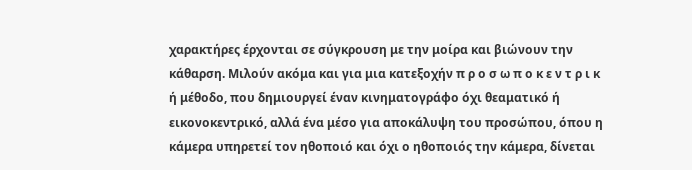χαρακτήρες έρχονται σε σύγκρουση με την μοίρα και βιώνουν την κάθαρση. Μιλούν ακόμα και για μια κατεξοχήν π ρ ο σ ω π ο κ ε ν τ ρ ι κ ή μέθοδο, που δημιουργεί έναν κινηματογράφο όχι θεαματικό ή εικονοκεντρικό, αλλά ένα μέσο για αποκάλυψη του προσώπου, όπου η κάμερα υπηρετεί τον ηθοποιό και όχι ο ηθοποιός την κάμερα, δίνεται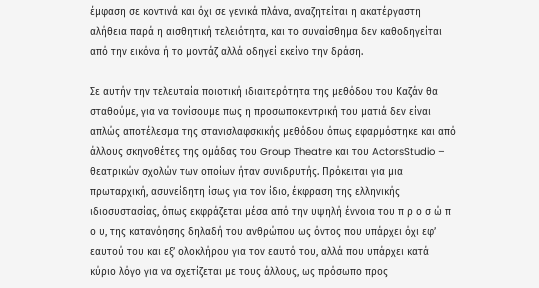έμφαση σε κοντινά και όχι σε γενικά πλάνα, αναζητείται η ακατέργαστη αλήθεια παρά η αισθητική τελειότητα, και το συναίσθημα δεν καθοδηγείται από την εικόνα ή το μοντάζ αλλά οδηγεί εκείνο την δράση.

Σε αυτήν την τελευταία ποιοτική ιδιαιτερότητα της μεθόδου του Καζάν θα σταθούμε, για να τονίσουμε πως η προσωποκεντρική του ματιά δεν είναι απλώς αποτέλεσμα της στανισλαφσκικής μεθόδου όπως εφαρμόστηκε και από άλλους σκηνοθέτες της ομάδας του Group Theatre και του ActorsStudio – θεατρικών σχολών των οποίων ήταν συνιδρυτής. Πρόκειται για μια πρωταρχική, ασυνείδητη ίσως για τον ίδιο, έκφραση της ελληνικής ιδιοσυστασίας, όπως εκφράζεται μέσα από την υψηλή έννοια του π ρ ο σ ώ π ο υ, της κατανόησης δηλαδή του ανθρώπου ως όντος που υπάρχει όχι εφ’ εαυτού του και εξ’ ολοκλήρου για τον εαυτό του, αλλά που υπάρχει κατά κύριο λόγο για να σχετίζεται με τους άλλους, ως πρόσωπο προς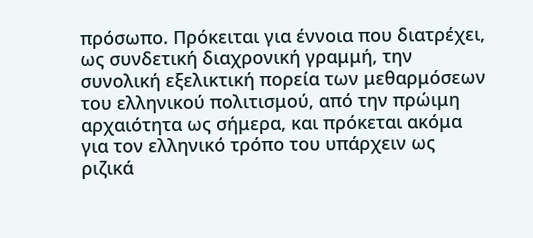πρόσωπο. Πρόκειται για έννοια που διατρέχει, ως συνδετική διαχρονική γραμμή, την συνολική εξελικτική πορεία των μεθαρμόσεων του ελληνικού πολιτισμού, από την πρώιμη αρχαιότητα ως σήμερα, και πρόκεται ακόμα για τον ελληνικό τρόπο του υπάρχειν ως ριζικά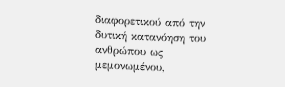διαφορετικού από την δυτική κατανόηση του ανθρώπου ως μεμονωμένου,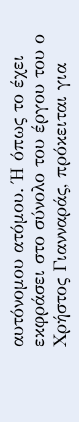αυτόνομου ατόμου. Ή όπως το έχει εκφράσει στο σύνολο του έργου του ο Χρήστος Γιανναράς, πρόκειται για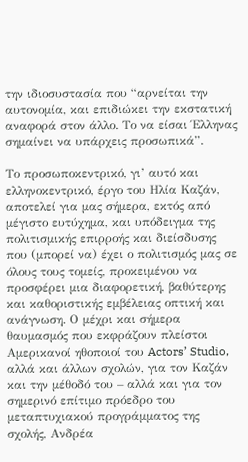την ιδιοσυστασία που “αρνείται την αυτονομία, και επιδιώκει την εκστατική αναφορά στον άλλο. Το να είσαι Έλληνας σημαίνει να υπάρχεις προσωπικά”.

Το προσωποκεντρικό, γι’ αυτό και ελληνοκεντρικό, έργο του Ηλία Καζάν, αποτελεί για μας σήμερα, εκτός από μέγιστο ευτύχημα, και υπόδειγμα της πολιτισμικής επιρροής και διείσδυσης που (μπορεί να) έχει ο πολιτισμός μας σε όλους τους τομείς, προκειμένου να προσφέρει μια διαφορετική, βαθύτερης και καθοριστικής εμβέλειας οπτική και ανάγνωση. Ο μέχρι και σήμερα θαυμασμός που εκφράζουν πλείστοι Αμερικανοί ηθοποιοί του Actors’ Studio, αλλά και άλλων σχολών, για τον Καζάν και την μέθοδό του – αλλά και για τον σημερινό επίτιμο πρόεδρο του μεταπτυχιακού προγράμματος της σχολής, Ανδρέα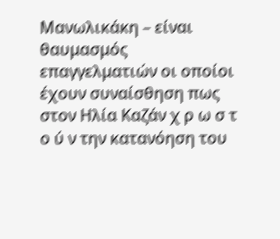Μανωλικάκη – είναι θαυμασμός επαγγελματιών οι οποίοι έχουν συναίσθηση πως στον Ηλία Καζάν χ ρ ω σ τ ο ύ ν την κατανόηση του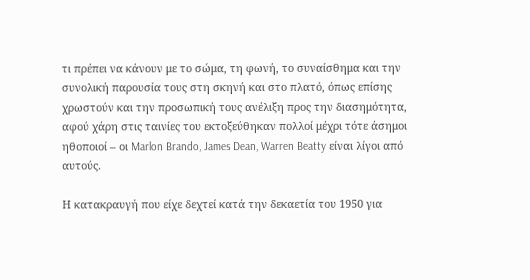τι πρέπει να κάνουν με το σώμα, τη φωνή, το συναίσθημα και την συνολική παρουσία τους στη σκηνή και στο πλατό, όπως επίσης χρωστούν και την προσωπική τους ανέλιξη προς την διασημότητα, αφού χάρη στις ταινίες του εκτοξεύθηκαν πολλοί μέχρι τότε άσημοι ηθοποιοί – οι Marlon Brando, James Dean, Warren Beatty είναι λίγοι από αυτούς.

Η κατακραυγή που είχε δεχτεί κατά την δεκαετία του 1950 για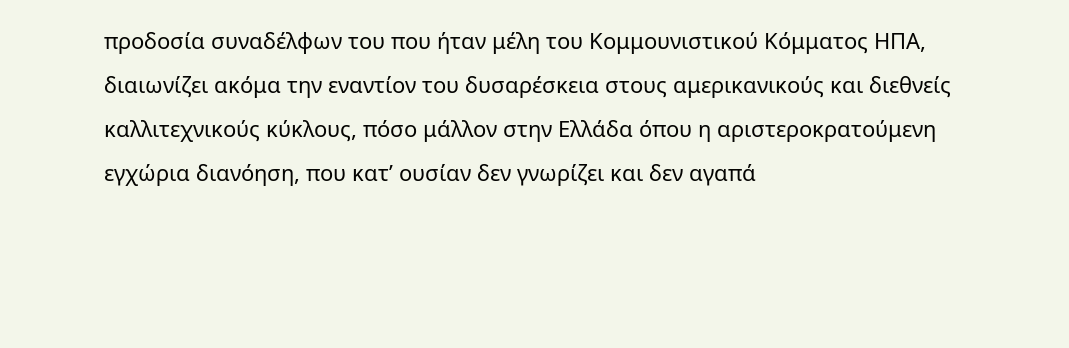προδοσία συναδέλφων του που ήταν μέλη του Κομμουνιστικού Κόμματος ΗΠΑ, διαιωνίζει ακόμα την εναντίον του δυσαρέσκεια στους αμερικανικούς και διεθνείς καλλιτεχνικούς κύκλους, πόσο μάλλον στην Ελλάδα όπου η αριστεροκρατούμενη εγχώρια διανόηση, που κατ’ ουσίαν δεν γνωρίζει και δεν αγαπά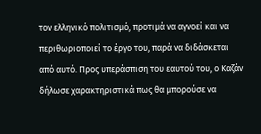τον ελληνικό πολιτισμό, προτιμά να αγνοεί και να περιθωριοποιεί το έργο του, παρά να διδάσκεται από αυτό. Προς υπεράσπιση του εαυτού του, ο Καζάν δήλωσε χαρακτηριστικά πως θα μπορούσε να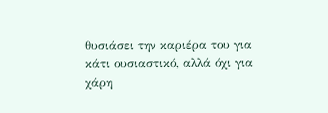θυσιάσει την καριέρα του για κάτι ουσιαστικό, αλλά όχι για χάρη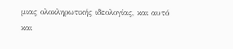μιας ολοκληρωτικής ιδεολογίας, και αυτό και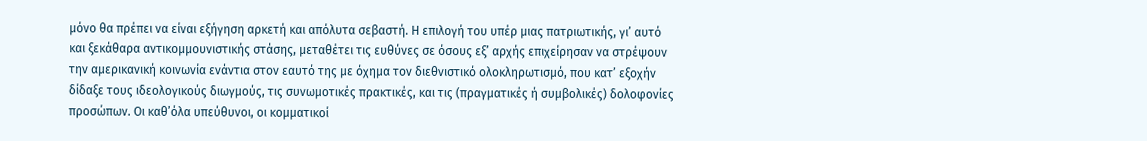μόνο θα πρέπει να είναι εξήγηση αρκετή και απόλυτα σεβαστή. Η επιλογή του υπέρ μιας πατριωτικής, γι’ αυτό και ξεκάθαρα αντικομμουνιστικής στάσης, μεταθέτει τις ευθύνες σε όσους εξ’ αρχής επιχείρησαν να στρέψουν την αμερικανική κοινωνία ενάντια στον εαυτό της με όχημα τον διεθνιστικό ολοκληρωτισμό, που κατ’ εξοχήν δίδαξε τους ιδεολογικούς διωγμούς, τις συνωμοτικές πρακτικές, και τις (πραγματικές ή συμβολικές) δολοφονίες προσώπων. Οι καθ’όλα υπεύθυνοι, οι κομματικοί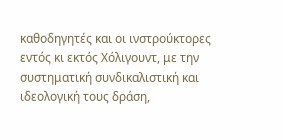καθοδηγητές και οι ινστρoύκτορες εντός κι εκτός Χόλιγουντ, με την συστηματική συνδικαλιστική και ιδεολογική τους δράση,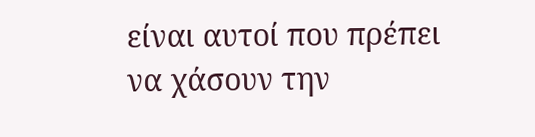είναι αυτοί που πρέπει να χάσουν την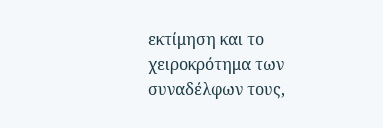εκτίμηση και το χειροκρότημα των συναδέλφων τους,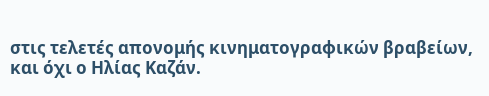στις τελετές απονομής κινηματογραφικών βραβείων, και όχι ο Ηλίας Καζάν.